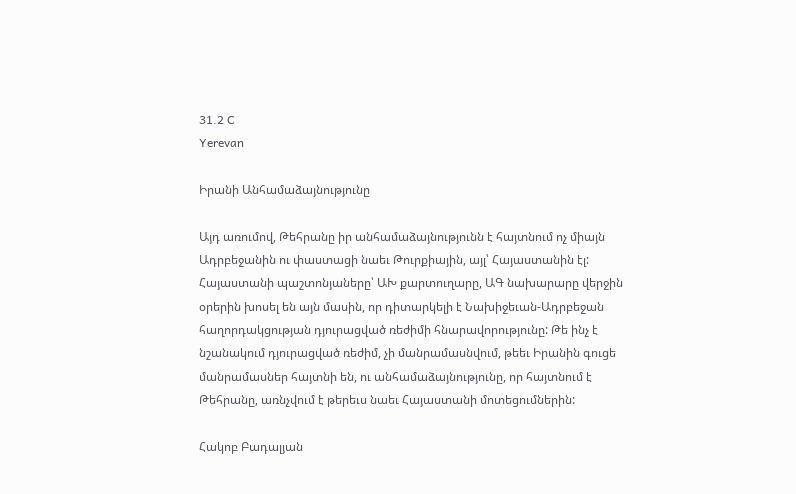31.2 C
Yerevan

Իրանի Անհամաձայնությունը

Այդ առումով, Թեհրանը իր անհամաձայնությունն է հայտնում ոչ միայն Ադրբեջանին ու փաստացի նաեւ Թուրքիային, այլ՝ Հայաստանին էլ: Հայաստանի պաշտոնյաները՝ ԱԽ քարտուղարը, ԱԳ նախարարը վերջին օրերին խոսել են այն մասին, որ դիտարկելի է Նախիջեւան-Ադրբեջան հաղորդակցության դյուրացված ռեժիմի հնարավորությունը: Թե ինչ է նշանակում դյուրացված ռեժիմ, չի մանրամասնվում, թեեւ Իրանին գուցե մանրամասներ հայտնի են, ու անհամաձայնությունը, որ հայտնում է Թեհրանը, առնչվում է թերեւս նաեւ Հայաստանի մոտեցումներին:

Հակոբ Բադալյան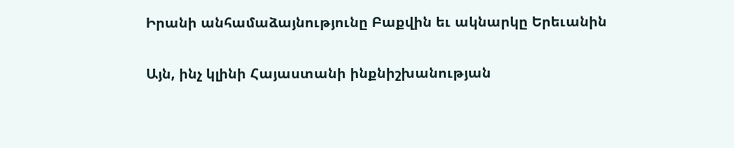Իրանի անհամաձայնությունը Բաքվին եւ ակնարկը Երեւանին

Այն, ինչ կլինի Հայաստանի ինքնիշխանության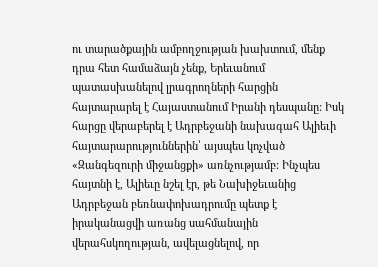ու տարածքային ամբողջության խախտում, մենք դրա հետ համաձայն չենք, Երեւանում պատասխանելով լրագրողների հարցին հայտարարել է Հայաստանում Իրանի դեսպանը: Իսկ հարցը վերաբերել է Ադրբեջանի նախագահ Ալիեւի հայտարարություններին՝ այսպես կոչված «Զանգեզուրի միջանցքի» առնչությամբ: Ինչպես հայտնի է, Ալիեւը նշել էր, թե Նախիջեւանից Ադրբեջան բեռնափոխադրումը պետք է իրականացվի առանց սահմանային վերահսկողության, ավելացնելով, որ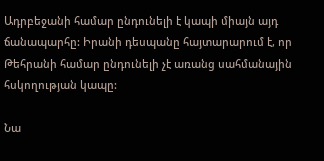Ադրբեջանի համար ընդունելի է կապի միայն այդ ճանապարհը: Իրանի դեսպանը հայտարարում է, որ Թեհրանի համար ընդունելի չէ առանց սահմանային հսկողության կապը:

Նա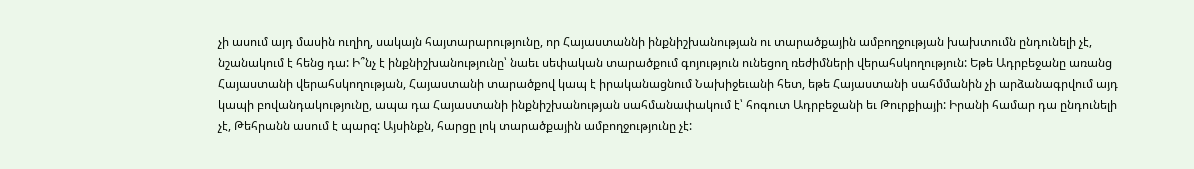չի ասում այդ մասին ուղիղ, սակայն հայտարարությունը, որ Հայաստաննի ինքնիշխանության ու տարածքային ամբողջության խախտումն ընդունելի չէ, նշանակում է հենց դա: Ի՞նչ է ինքնիշխանությունը՝ նաեւ սեփական տարածքում գոյություն ունեցող ռեժիմների վերահսկողություն: Եթե Ադրբեջանը առանց Հայաստանի վերահսկողության, Հայաստանի տարածքով կապ է իրականացնում Նախիջեւանի հետ, եթե Հայաստանի սահմմանին չի արձանագրվում այդ կապի բովանդակությունը, ապա դա Հայաստանի ինքնիշխանության սահմանափակում է՝ հոգուտ Ադրբեջանի եւ Թուրքիայի: Իրանի համար դա ընդունելի չէ, Թեհրանն ասում է պարզ: Այսինքն, հարցը լոկ տարածքային ամբողջությունը չէ: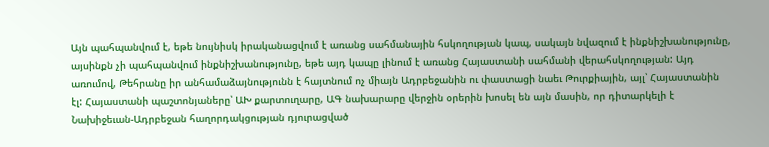Այն պահպանվում է, եթե նույնիսկ իրականացվում է առանց սահմանային հսկողության կապ, սակայն նվազում է ինքնիշխանությունը, այսինքն չի պահպանվում ինքնիշխանությունը, եթե այդ կապը լինում է առանց Հայաստանի սահմանի վերահսկողության: Այդ առումով, Թեհրանը իր անհամաձայնությունն է հայտնում ոչ միայն Ադրբեջանին ու փաստացի նաեւ Թուրքիային, այլ՝ Հայաստանին էլ: Հայաստանի պաշտոնյաները՝ ԱԽ քարտուղարը, ԱԳ նախարարը վերջին օրերին խոսել են այն մասին, որ դիտարկելի է Նախիջեւան-Ադրբեջան հաղորդակցության դյուրացված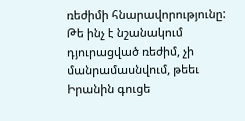ռեժիմի հնարավորությունը: Թե ինչ է նշանակում դյուրացված ռեժիմ, չի մանրամասնվում, թեեւ Իրանին գուցե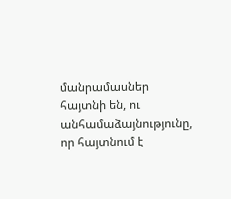մանրամասներ հայտնի են, ու անհամաձայնությունը, որ հայտնում է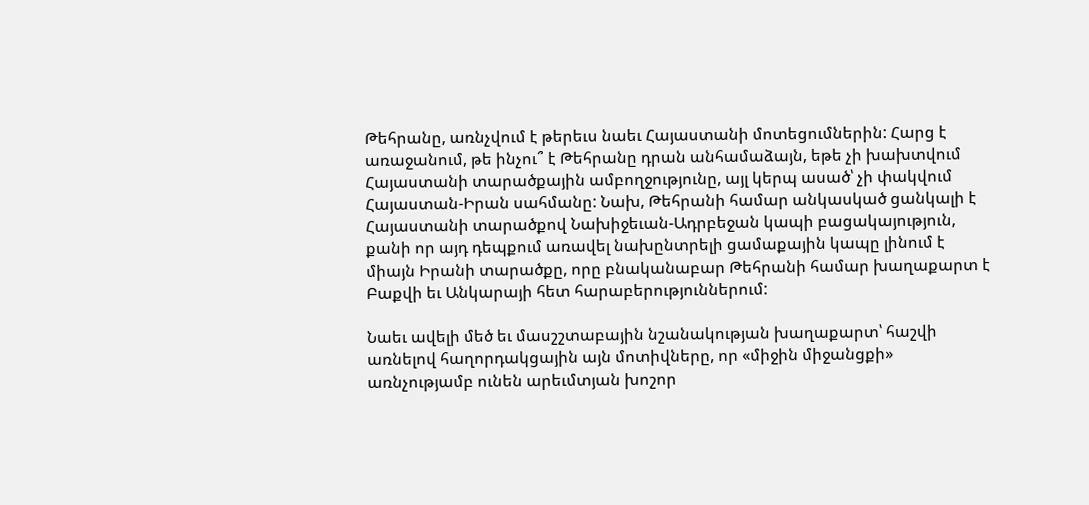Թեհրանը, առնչվում է թերեւս նաեւ Հայաստանի մոտեցումներին: Հարց է առաջանում, թե ինչու՞ է Թեհրանը դրան անհամաձայն, եթե չի խախտվում Հայաստանի տարածքային ամբողջությունը, այլ կերպ ասած՝ չի փակվում Հայաստան-Իրան սահմանը: Նախ, Թեհրանի համար անկասկած ցանկալի է Հայաստանի տարածքով Նախիջեւան-Ադրբեջան կապի բացակայություն, քանի որ այդ դեպքում առավել նախընտրելի ցամաքային կապը լինում է միայն Իրանի տարածքը, որը բնականաբար Թեհրանի համար խաղաքարտ է Բաքվի եւ Անկարայի հետ հարաբերություններում:

Նաեւ ավելի մեծ եւ մասշշտաբային նշանակության խաղաքարտ՝ հաշվի առնելով հաղորդակցային այն մոտիվները, որ «միջին միջանցքի» առնչությամբ ունեն արեւմտյան խոշոր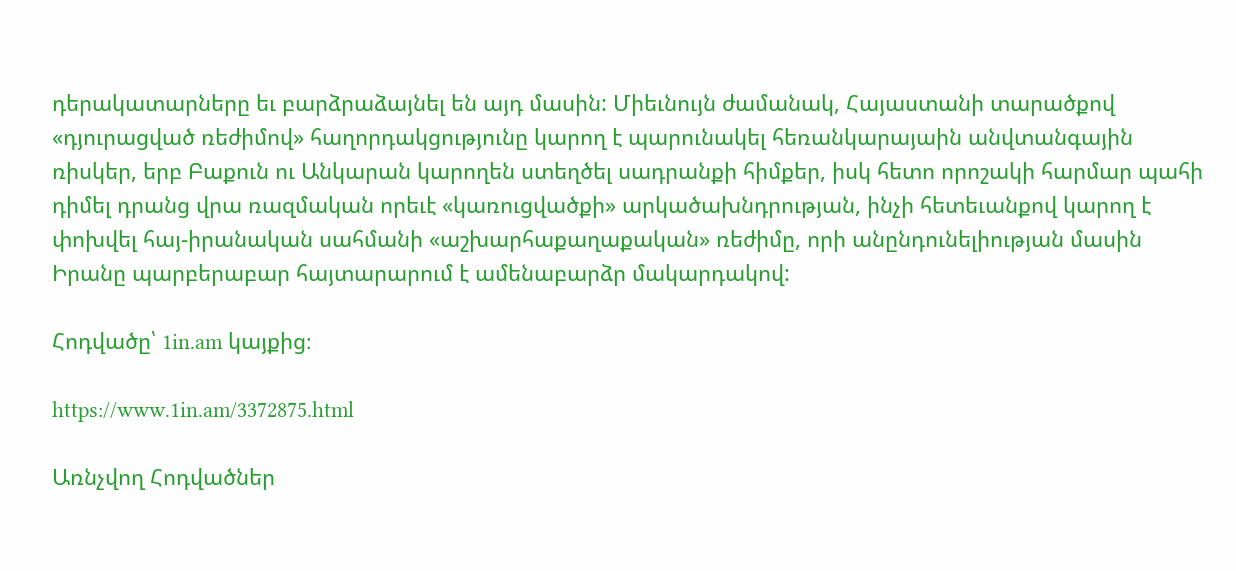դերակատարները եւ բարձրաձայնել են այդ մասին: Միեւնույն ժամանակ, Հայաստանի տարածքով «դյուրացված ռեժիմով» հաղորդակցությունը կարող է պարունակել հեռանկարայաին անվտանգային ռիսկեր, երբ Բաքուն ու Անկարան կարողեն ստեղծել սադրանքի հիմքեր, իսկ հետո որոշակի հարմար պահի դիմել դրանց վրա ռազմական որեւէ «կառուցվածքի» արկածախնդրության, ինչի հետեւանքով կարող է փոխվել հայ-իրանական սահմանի «աշխարհաքաղաքական» ռեժիմը, որի անընդունելիության մասին Իրանը պարբերաբար հայտարարում է ամենաբարձր մակարդակով:

Հոդվածը՝ 1in.am կայքից։

https://www.1in.am/3372875.html

Առնչվող Հոդվածներ